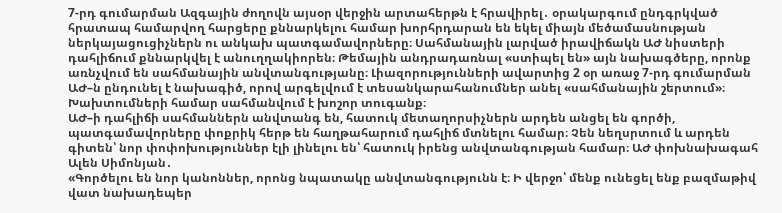7-րդ գումարման Ազգային ժողովն այսօր վերջին արտահերթն է հրավիրել․ օրակարգում ընդգրկված հրատապ համարվող հարցերը քննարկելու համար խորհրդարան են եկել միայն մեծամասնության ներկայացուցիչներն ու անկախ պատգամավորները։ Սահմանային լարված իրավիճակն ԱԺ նիստերի դահլիճում քննարկվել է անուղղակիորեն։ Թեմային անդրադառնալ «ստիպել են» այն նախագծերը, որոնք առնչվում են սահմանային անվտանգությանը։ Լիազորությունների ավարտից 2 օր առաջ 7-րդ գումարման ԱԺ–ն ընդունել է նախագիծ, որով արգելվում է տեսանկարահանումներ անել «սահմանային շերտում»։ Խախտումների համար սահմանվում է խոշոր տուգանք։
ԱԺ–ի դահլիճի սահմաններն անվտանգ են, հատուկ մետաղորսիչներն արդեն անցել են գործի, պատգամավորները փոքրիկ հերթ են հաղթահարում դահլիճ մտնելու համար։ Չեն նեղսրտում և արդեն գիտեն՝ նոր փոփոխություններ էլի լինելու են՝ հատուկ իրենց անվտանգության համար։ ԱԺ փոխնախագահ Ալեն Սիմոնյան․
«Գործելու են նոր կանոններ, որոնց նպատակը անվտանգությունն է։ Ի վերջո՝ մենք ունեցել ենք բազմաթիվ վատ նախադեպեր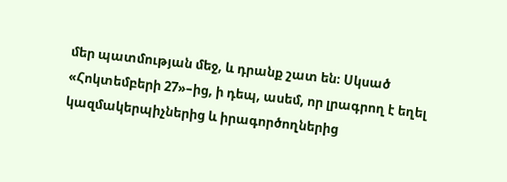մեր պատմության մեջ, և դրանք շատ են։ Սկսած «Հոկտեմբերի 27»–ից, ի դեպ, ասեմ, որ լրագրող է եղել կազմակերպիչներից և իրագործողներից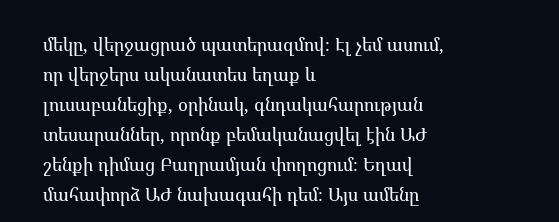մեկը, վերջացրած պատերազմով։ Էլ չեմ ասում, որ վերջերս ականատես եղաք և լուսաբանեցիք, օրինակ, գնդակահարության տեսարաններ, որոնք բեմականացվել էին ԱԺ շենքի դիմաց Բաղրամյան փողոցում։ Եղավ մահափորձ ԱԺ նախագահի դեմ։ Այս ամենը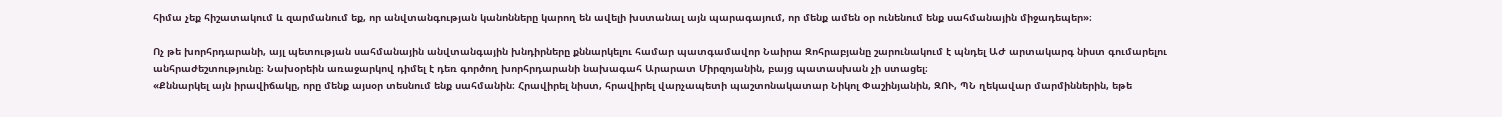հիմա չեք հիշատակում և զարմանում եք, որ անվտանգության կանոնները կարող են ավելի խստանալ այն պարագայում, որ մենք ամեն օր ունենում ենք սահմանային միջադեպեր»։

Ոչ թե խորհրդարանի, այլ պետության սահմանային անվտանգային խնդիրները քննարկելու համար պատգամավոր Նաիրա Զոհրաբյանը շարունակում է պնդել ԱԺ արտակարգ նիստ գումարելու անհրաժեշտությունը։ Նախօրեին առաջարկով դիմել է դեռ գործող խորհրդարանի նախագահ Արարատ Միրզոյանին, բայց պատասխան չի ստացել։
«Քննարկել այն իրավիճակը, որը մենք այսօր տեսնում ենք սահմանին։ Հրավիրել նիստ, հրավիրել վարչապետի պաշտոնակատար Նիկոլ Փաշինյանին, ԶՈՒ, ՊՆ ղեկավար մարմիններին, եթե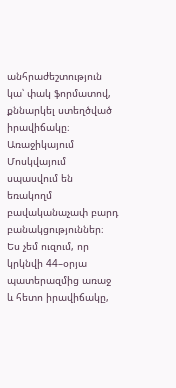անհրաժեշտություն կա՝ փակ ֆորմատով, քննարկել ստեղծված իրավիճակը։ Առաջիկայում Մոսկվայում սպասվում են եռակողմ բավականաչափ բարդ բանակցություններ։ Ես չեմ ուզում, որ կրկնվի 44–օրյա պատերազմից առաջ և հետո իրավիճակը,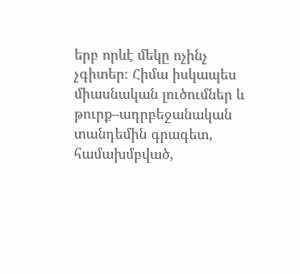երբ որևէ մեկը ոչինչ չգիտեր։ Հիմա իսկապես միասնական լուծումներ և թուրք–ադրբեջանական տանդեմին գրագետ, համախմբված,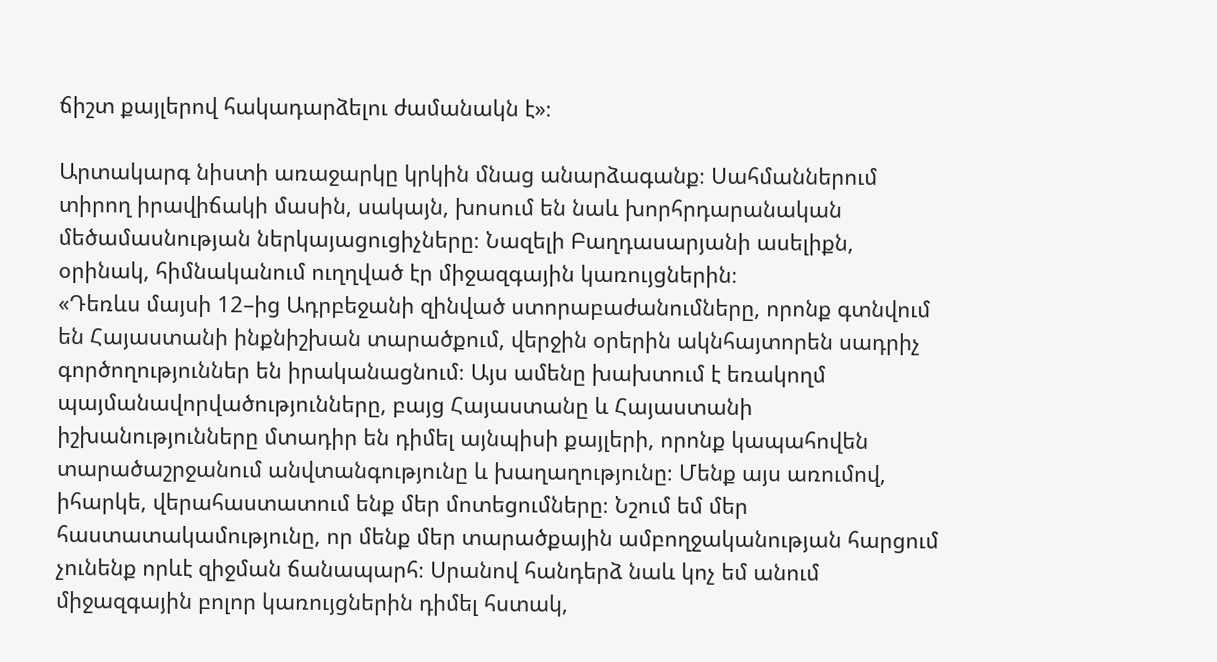ճիշտ քայլերով հակադարձելու ժամանակն է»։

Արտակարգ նիստի առաջարկը կրկին մնաց անարձագանք։ Սահմաններում տիրող իրավիճակի մասին, սակայն, խոսում են նաև խորհրդարանական մեծամասնության ներկայացուցիչները։ Նազելի Բաղդասարյանի ասելիքն, օրինակ, հիմնականում ուղղված էր միջազգային կառույցներին։
«Դեռևս մայսի 12–ից Ադրբեջանի զինված ստորաբաժանումները, որոնք գտնվում են Հայաստանի ինքնիշխան տարածքում, վերջին օրերին ակնհայտորեն սադրիչ գործողություններ են իրականացնում։ Այս ամենը խախտում է եռակողմ պայմանավորվածությունները, բայց Հայաստանը և Հայաստանի իշխանությունները մտադիր են դիմել այնպիսի քայլերի, որոնք կապահովեն տարածաշրջանում անվտանգությունը և խաղաղությունը։ Մենք այս առումով, իհարկե, վերահաստատում ենք մեր մոտեցումները։ Նշում եմ մեր հաստատակամությունը, որ մենք մեր տարածքային ամբողջականության հարցում չունենք որևէ զիջման ճանապարհ։ Սրանով հանդերձ նաև կոչ եմ անում միջազգային բոլոր կառույցներին դիմել հստակ,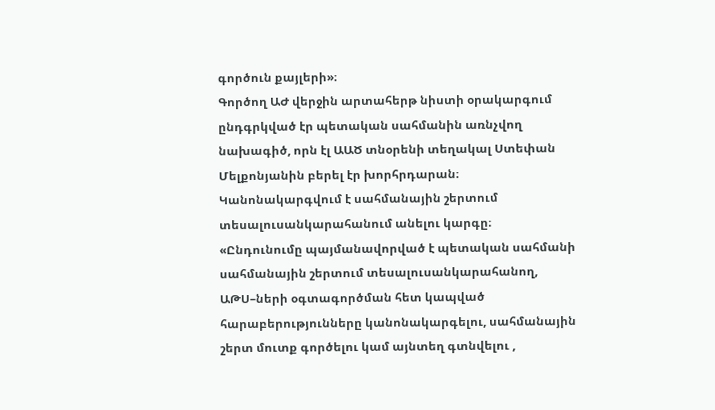գործուն քայլերի»։
Գործող ԱԺ վերջին արտահերթ նիստի օրակարգում ընդգրկված էր պետական սահմանին առնչվող նախագիծ, որն էլ ԱԱԾ տնօրենի տեղակալ Ստեփան Մելքոնյանին բերել էր խորհրդարան։ Կանոնակարգվում է սահմանային շերտում տեսալուսանկարահանում անելու կարգը։
«Ընդունումը պայմանավորված է պետական սահմանի սահմանային շերտում տեսալուսանկարահանող, ԱԹՍ–ների օգտագործման հետ կապված հարաբերությունները կանոնակարգելու, սահմանային շերտ մուտք գործելու կամ այնտեղ գտնվելու ,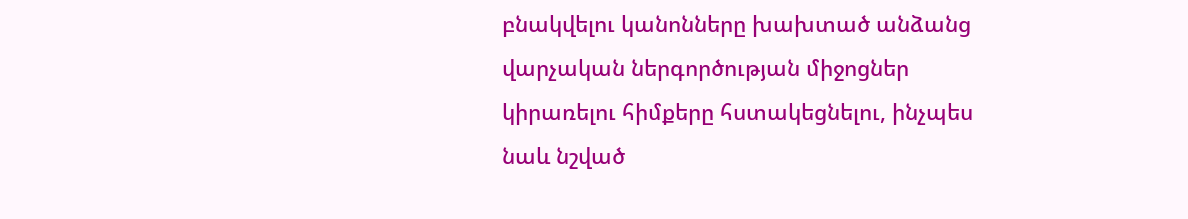բնակվելու կանոնները խախտած անձանց վարչական ներգործության միջոցներ կիրառելու հիմքերը հստակեցնելու, ինչպես նաև նշված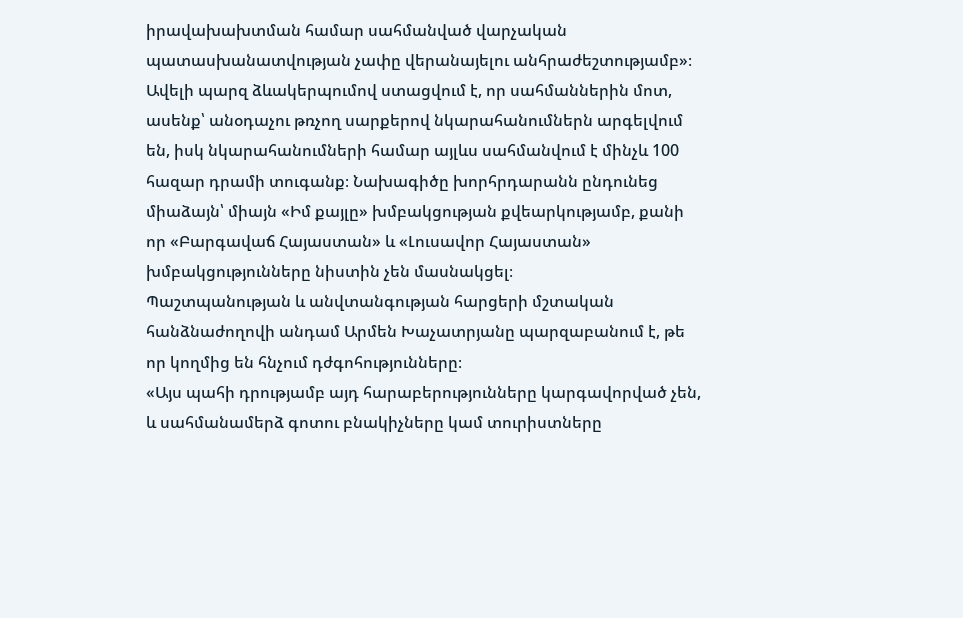իրավախախտման համար սահմանված վարչական պատասխանատվության չափը վերանայելու անհրաժեշտությամբ»։
Ավելի պարզ ձևակերպումով ստացվում է, որ սահմաններին մոտ, ասենք՝ անօդաչու թռչող սարքերով նկարահանումներն արգելվում են, իսկ նկարահանումների համար այլևս սահմանվում է մինչև 100 հազար դրամի տուգանք։ Նախագիծը խորհրդարանն ընդունեց միաձայն՝ միայն «Իմ քայլը» խմբակցության քվեարկությամբ, քանի որ «Բարգավաճ Հայաստան» և «Լուսավոր Հայաստան» խմբակցությունները նիստին չեն մասնակցել։
Պաշտպանության և անվտանգության հարցերի մշտական հանձնաժողովի անդամ Արմեն Խաչատրյանը պարզաբանում է, թե որ կողմից են հնչում դժգոհությունները։
«Այս պահի դրությամբ այդ հարաբերությունները կարգավորված չեն, և սահմանամերձ գոտու բնակիչները կամ տուրիստները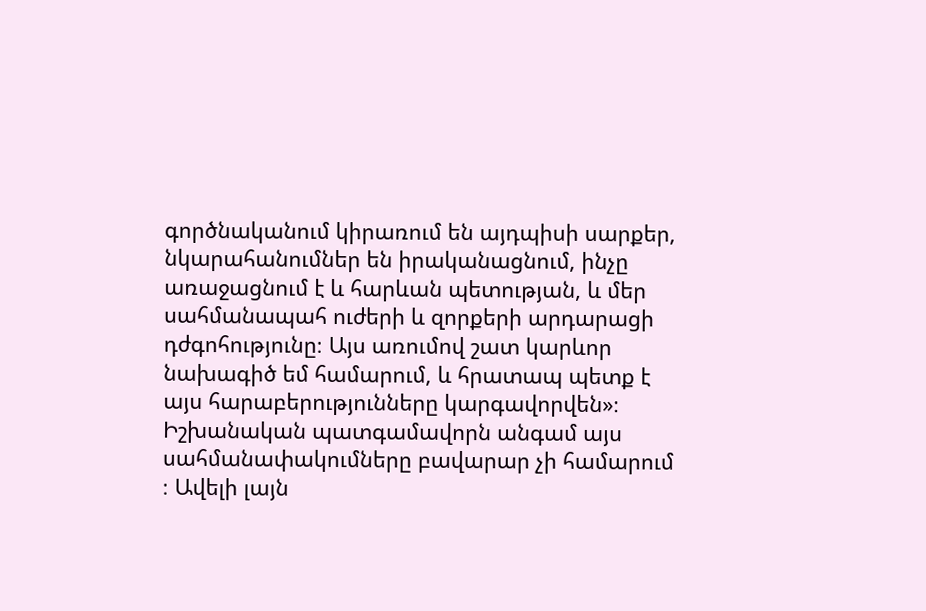գործնականում կիրառում են այդպիսի սարքեր, նկարահանումներ են իրականացնում, ինչը առաջացնում է և հարևան պետության, և մեր սահմանապահ ուժերի և զորքերի արդարացի դժգոհությունը։ Այս առումով շատ կարևոր նախագիծ եմ համարում, և հրատապ պետք է այս հարաբերությունները կարգավորվեն»։
Իշխանական պատգամավորն անգամ այս սահմանափակումները բավարար չի համարում ։ Ավելի լայն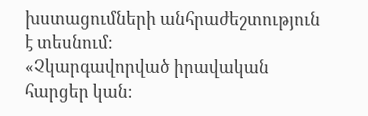խստացումների անհրաժեշտություն է տեսնում։
«Չկարգավորված իրավական հարցեր կան։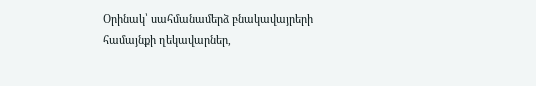Օրինակ՝ սահմանամերձ բնակավայրերի համայնքի ղեկավարներ,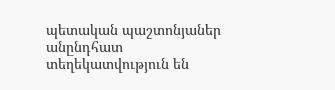պետական պաշտոնյաներ անընդհատ տեղեկատվություն են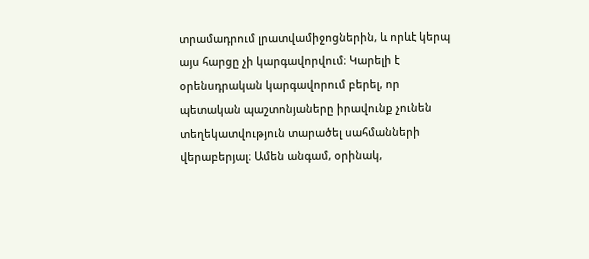տրամադրում լրատվամիջոցներին, և որևէ կերպ այս հարցը չի կարգավորվում։ Կարելի է օրենսդրական կարգավորում բերել, որ պետական պաշտոնյաները իրավունք չունեն տեղեկատվություն տարածել սահմանների վերաբերյալ։ Ամեն անգամ, օրինակ,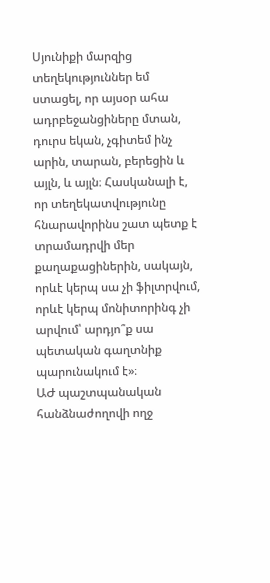Սյունիքի մարզից տեղեկություններ եմ ստացել, որ այսօր ահա ադրբեջանցիները մտան, դուրս եկան, չգիտեմ ինչ արին, տարան, բերեցին և այլն, և այլն։ Հասկանալի է, որ տեղեկատվությունը հնարավորինս շատ պետք է տրամադրվի մեր քաղաքացիներին, սակայն, որևէ կերպ սա չի ֆիլտրվում, որևէ կերպ մոնիտորինգ չի արվում՝ արդյո՞ք սա պետական գաղտնիք պարունակում է»։
ԱԺ պաշտպանական հանձնաժողովի ողջ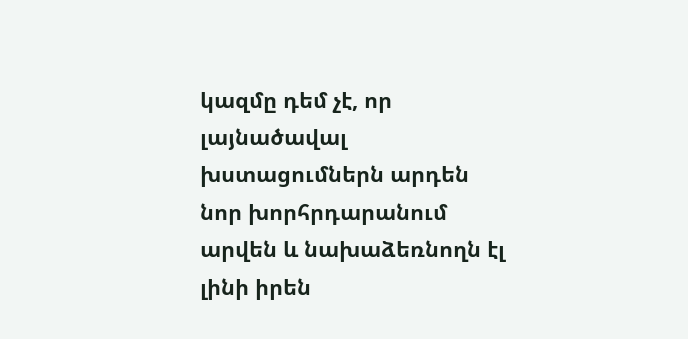կազմը դեմ չէ, որ լայնածավալ խստացումներն արդեն նոր խորհրդարանում արվեն և նախաձեռնողն էլ լինի իրեն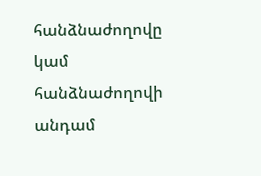հանձնաժողովը կամ հանձնաժողովի անդամ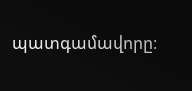պատգամավորը։